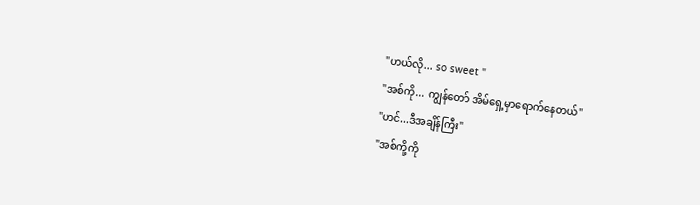"ဟယ်လို... so sweet "
"အစ်ကို... ကျွန်တော် အိမ်ရှေ့မှာရောက်နေတယ်"
"ဟင်...ဒီအချိန်ကြီး"
"အစ်ကို့ကို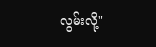လွမ်းလို့"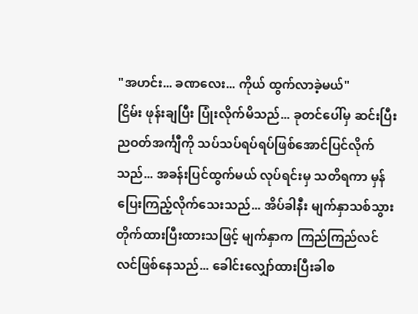"အဟင်း... ခဏလေး... ကိုယ် ထွက်လာခဲ့မယ်"
ငြိမ်း ဖုန်းချပြီး ပြုံးလိုက်မိသည်... ခုတင်ပေါ်မှ ဆင်းပြီး ညဝတ်အင်္ကျီကို သပ်သပ်ရပ်ရပ်ဖြစ်အောင်ပြင်လိုက်သည်... အခန်းပြင်ထွက်မယ် လုပ်ရင်းမှ သတိရကာ မှန်ပြေးကြည့်လိုက်သေးသည်... အိပ်ခါနီး မျက်နှာသစ်သွားတိုက်ထားပြီးထားသဖြင့် မျက်နှာက ကြည်ကြည်လင်လင်ဖြစ်နေသည်... ခေါင်းလျှော်ထားပြီးခါစ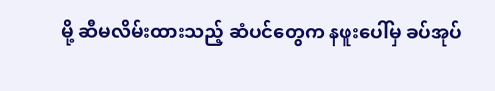မို့ ဆီမလိမ်းထားသည့် ဆံပင်တွေက နဖူးပေါ်မှ ခပ်အုပ်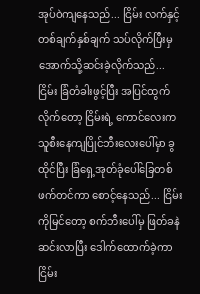အုပ်ဝဲကျနေသည်... ငြိမ်း လက်နှင့် တစ်ချက်နှစ်ချက် သပ်လိုက်ပြီးမှ အောက်သို့ဆင်းခဲ့လိုက်သည်...
ငြိမ်း ခြံတံခါးဖွင့်ပြီး အပြင်ထွက်လိုက်တော့ ငြိမ်းရဲ့ ကောင်လေးက သူစီးနေကျပြိုင်ဘီးလေးပေါ်မှာ ခွထိုင်ပြီး ခြံရှေ့အုတ်ခုံပေါ်ခြေတစ်ဖက်တင်ကာ စောင့်နေသည်... ငြိမ်းကိုမြင်တော့ စက်ဘီးပေါ်မှ ဖြတ်ခနဲဆင်းလာပြီး ဒေါက်ထောက်ခဲ့ကာ ငြိမ်း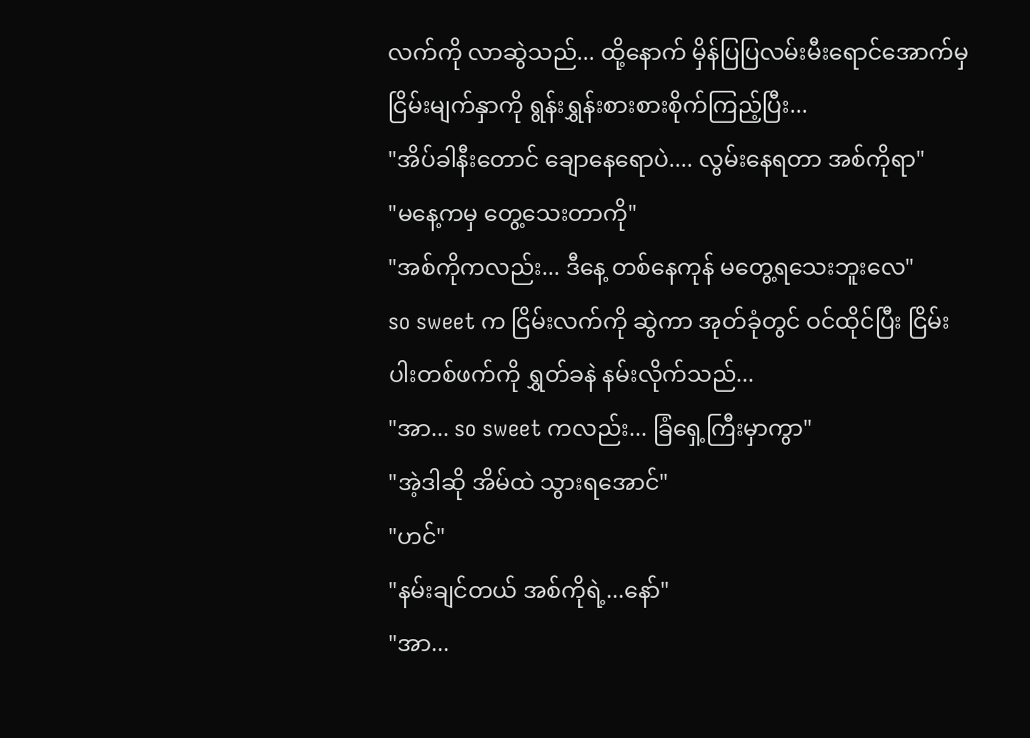လက်ကို လာဆွဲသည်... ထို့နောက် မှိန်ပြပြလမ်းမီးရောင်အောက်မှ ငြိမ်းမျက်နှာကို ရွန်းရွှန်းစားစားစိုက်ကြည့်ပြီး...
"အိပ်ခါနီးတောင် ချောနေရောပဲ.... လွမ်းနေရတာ အစ်ကိုရာ"
"မနေ့ကမှ တွေ့သေးတာကို"
"အစ်ကိုကလည်း... ဒီနေ့ တစ်နေကုန် မတွေ့ရသေးဘူးလေ"
so sweet က ငြိမ်းလက်ကို ဆွဲကာ အုတ်ခုံတွင် ဝင်ထိုင်ပြီး ငြိမ်းပါးတစ်ဖက်ကို ရွှတ်ခနဲ နမ်းလိုက်သည်...
"အာ... so sweet ကလည်း... ခြံရှေ့ကြီးမှာကွာ"
"အဲ့ဒါဆို အိမ်ထဲ သွားရအောင်"
"ဟင်"
"နမ်းချင်တယ် အစ်ကိုရဲ့...နော်"
"အာ...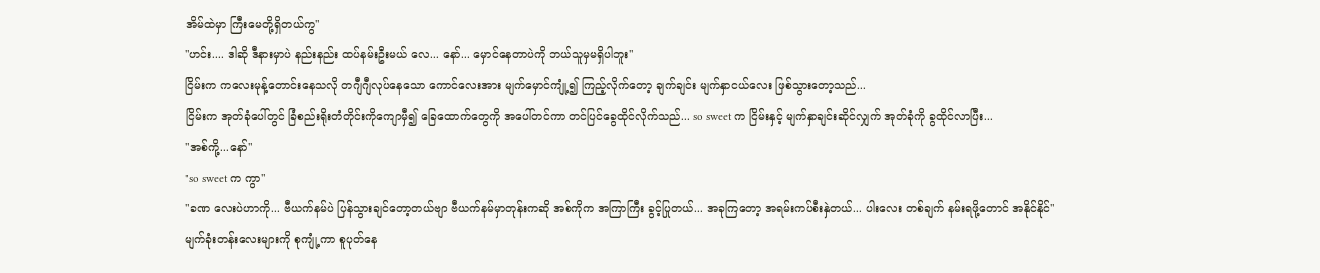အိမ်ထဲမှာ ကြီးမေတို့ရှိတယ်ကွ"
"ဟင်း.... ဒါဆို ဒီနားမှာပဲ နည်းနည်း ထပ်နမ်းဦးမယ် လေ... နော်... မှောင်နေတာပဲကို ဘယ်သူမှမရှိပါဘူး"
ငြိမ်းက ကလေးမုန့်တောင်းနေသလို တဂျီဂျီလုပ်နေသော ကောင်လေးအား မျက်မှောင်ကျုံ့၍ ကြည့်လိုက်တော့ ချက်ချင်း မျက်နှာငယ်လေး ဖြစ်သွားတော့သည်...
ငြိမ်းက အုတ်ခုံပေါ်တွင် ခြံစည်းရိုးတံတိုင်းကိုကျောမှီ၍ ခြေထောက်တွေကို အပေါ်တင်ကာ တင်ပြင်ခွေထိုင်လိုက်သည်... so sweet က ငြိမ်းနှင့် မျက်နှာချင်းဆိုင်လျှက် အုတ်ခုံကို ခွထိုင်လာပြီး...
"အစ်ကို့...နော်"
"so sweet က ကွာ"
"ခဏ လေးပဲဟာကို... ဗီယက်နမ်ပဲ ပြန်သွားချင်တော့တယ်ဗျာ ဗီယက်နမ်မှာတုန်းကဆို အစ်ကိုက အကြာကြီး ခွင့်ပြုတယ်... အခုကြတော့ အရမ်းကပ်စီးနှဲတယ်... ပါးလေး တစ်ချက် နမ်းရဖို့တောင် အနိုင်နိုင်"
မျက်ခုံးတန်းလေးများကို စုကျုံ့ကာ စူပုတ်နေ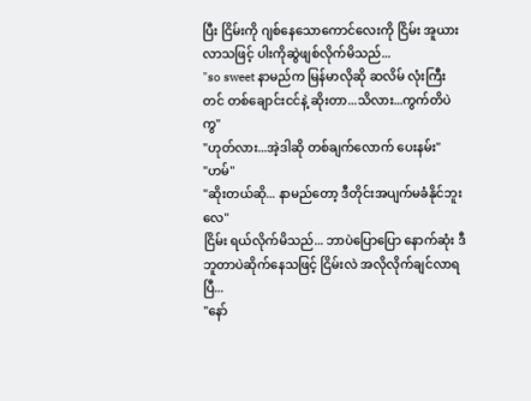ပြီး ငြိမ်းကို ဂျစ်နေသောကောင်လေးကို ငြိမ်း အူယားလာသဖြင့် ပါးကိုဆွဲဖျစ်လိုက်မိသည်...
"so sweet နာမည်က မြန်မာလိုဆို ဆလိမ် လုံးကြီးတင် တစ်ချောင်းငင်နဲ့ ဆိုးတာ...သိလား...ကွက်တိပဲကွ"
"ဟုတ်လား...အဲ့ဒါဆို တစ်ချက်လောက် ပေးနမ်း"
"ဟမ်"
"ဆိုးတယ်ဆို... နာမည်တော့ ဒီတိုင်းအပျက်မခံနိုင်ဘူးလေ"
ငြိမ်း ရယ်လိုက်မိသည်... ဘာပဲပြောပြော နောက်ဆုံး ဒီဘူတာပဲဆိုက်နေသဖြင့် ငြိမ်းလဲ အလိုလိုက်ချင်လာရပြီ...
"နော်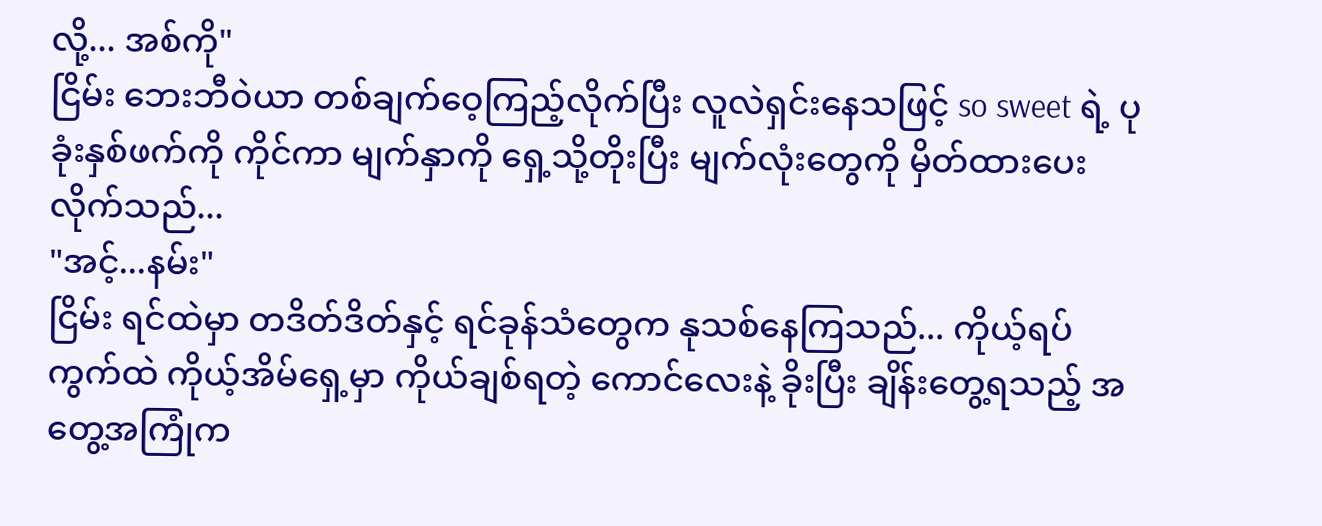လို့... အစ်ကို"
ငြိမ်း ဘေးဘီဝဲယာ တစ်ချက်ဝေ့ကြည့်လိုက်ပြီး လူလဲရှင်းနေသဖြင့် so sweet ရဲ့ ပုခုံးနှစ်ဖက်ကို ကိုင်ကာ မျက်နှာကို ရှေ့သို့တိုးပြီး မျက်လုံးတွေကို မှိတ်ထားပေးလိုက်သည်...
"အင့်...နမ်း"
ငြိမ်း ရင်ထဲမှာ တဒိတ်ဒိတ်နှင့် ရင်ခုန်သံတွေက နုသစ်နေကြသည်... ကိုယ့်ရပ်ကွက်ထဲ ကိုယ့်အိမ်ရှေ့မှာ ကိုယ်ချစ်ရတဲ့ ကောင်လေးနဲ့ ခိုးပြီး ချိန်းတွေ့ရသည့် အတွေ့အကြုံက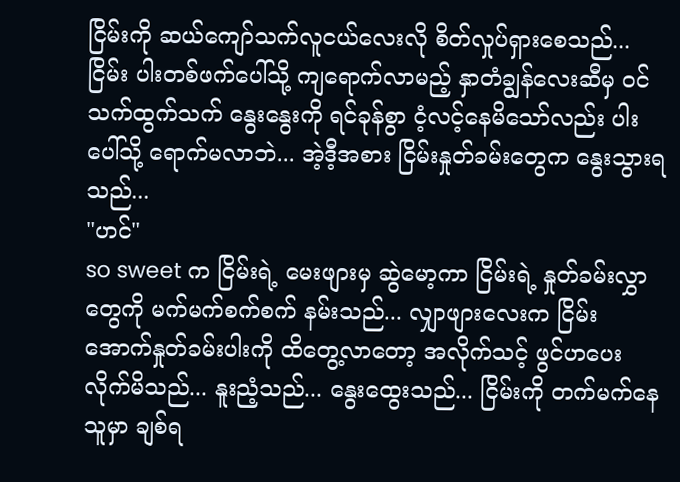ငြိမ်းကို ဆယ်ကျော်သက်လူငယ်လေးလို စိတ်လှုပ်ရှားစေသည်... ငြိမ်း ပါးတစ်ဖက်ပေါ်သို့ ကျရောက်လာမည့် နှာတံချွန်လေးဆီမှ ဝင်သက်ထွက်သက် နွေးနွေးကို ရင်ခုန်စွာ ငံ့လင့်နေမိသော်လည်း ပါးပေါ်သို့ ရောက်မလာဘဲ... အဲ့ဒီ့အစား ငြိမ်းနှုတ်ခမ်းတွေက နွေးသွားရသည်...
"ဟင်"
so sweet က ငြိမ်းရဲ့ မေးဖျားမှ ဆွဲမော့ကာ ငြိမ်းရဲ့ နှုတ်ခမ်းလွှာတွေကို မက်မက်စက်စက် နမ်းသည်... လျှာဖျားလေးက ငြိမ်းအောက်နှုတ်ခမ်းပါးကို ထိတွေ့လာတော့ အလိုက်သင့် ဖွင်ဟပေးလိုက်မိသည်... နူးညံ့သည်... နွေးထွေးသည်... ငြိမ်းကို တက်မက်နေသူမှာ ချစ်ရ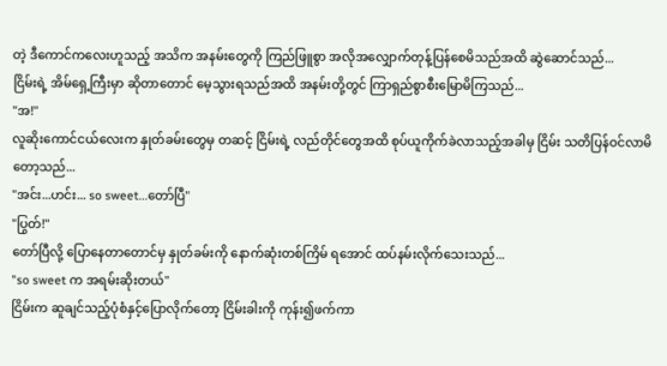တဲ့ ဒီကောင်ကလေးဟူသည့် အသိက အနမ်းတွေကို ကြည်ဖြူစွာ အလိုအလျှောက်တုန့်ပြန်စေမိသည်အထိ ဆွဲဆောင်သည်...
ငြိမ်းရဲ့ အိမ်ရှေ့ကြီးမှာ ဆိုတာတောင် မေ့သွားရသည်အထိ အနမ်းတို့တွင် ကြာရှည်စွာစီးမြောမိကြသည်...
"အ!"
လူဆိုးကောင်ငယ်လေးက နှုတ်ခမ်းတွေမှ တဆင့် ငြိမ်းရဲ့ လည်တိုင်တွေအထိ စုပ်ယူကိုက်ခဲလာသည့်အခါမှ ငြိမ်း သတိပြန်ဝင်လာမိတော့သည်...
"အင်း...ဟင်း... so sweet...တော်ပြီ"
"ပြွတ်!"
တော်ပြီလို့ ပြောနေတာတောင်မှ နှုတ်ခမ်းကို နောက်ဆုံးတစ်ကြိမ် ရအောင် ထပ်နမ်းလိုက်သေးသည်...
"so sweet က အရမ်းဆိုးတယ်"
ငြိမ်းက ဆူချင်သည့်ပုံစံနှင့်ပြောလိုက်တော့ ငြိမ်းခါးကို ကုန်း၍ဖက်ကာ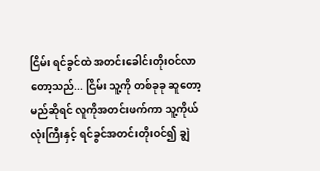ငြိမ်း ရင်ခွင်ထဲ အတင်းခေါင်းတိုးဝင်လာတော့သည်... ငြိမ်း သူ့ကို တစ်ခုခု ဆူတော့မည်ဆိုရင် လူကိုအတင်းဖက်ကာ သူ့ကိုယ်လုံးကြီးနှင့် ရင်ခွင်အတင်းတိုးဝင်၍ ချွဲ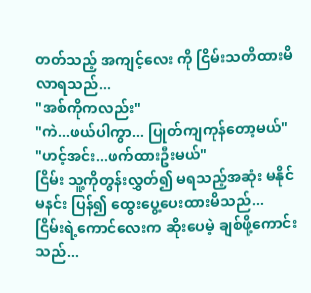တတ်သည့် အကျင့်လေး ကို ငြိမ်းသတိထားမိလာရသည်...
"အစ်ကိုကလည်း"
"ကဲ...ဖယ်ပါကွာ... ပြုတ်ကျကုန်တော့မယ်"
"ဟင့်အင်း...ဖက်ထားဦးမယ်"
ငြိမ်း သူ့ကိုတွန်းလွှတ်၍ မရသည့်အဆုံး မနိုင်မနင်း ပြန်၍ ထွေးပွေ့ပေးထားမိသည်...
ငြိမ်းရဲ့ကောင်လေးက ဆိုးပေမဲ့ ချစ်ဖို့ကောင်းသည်...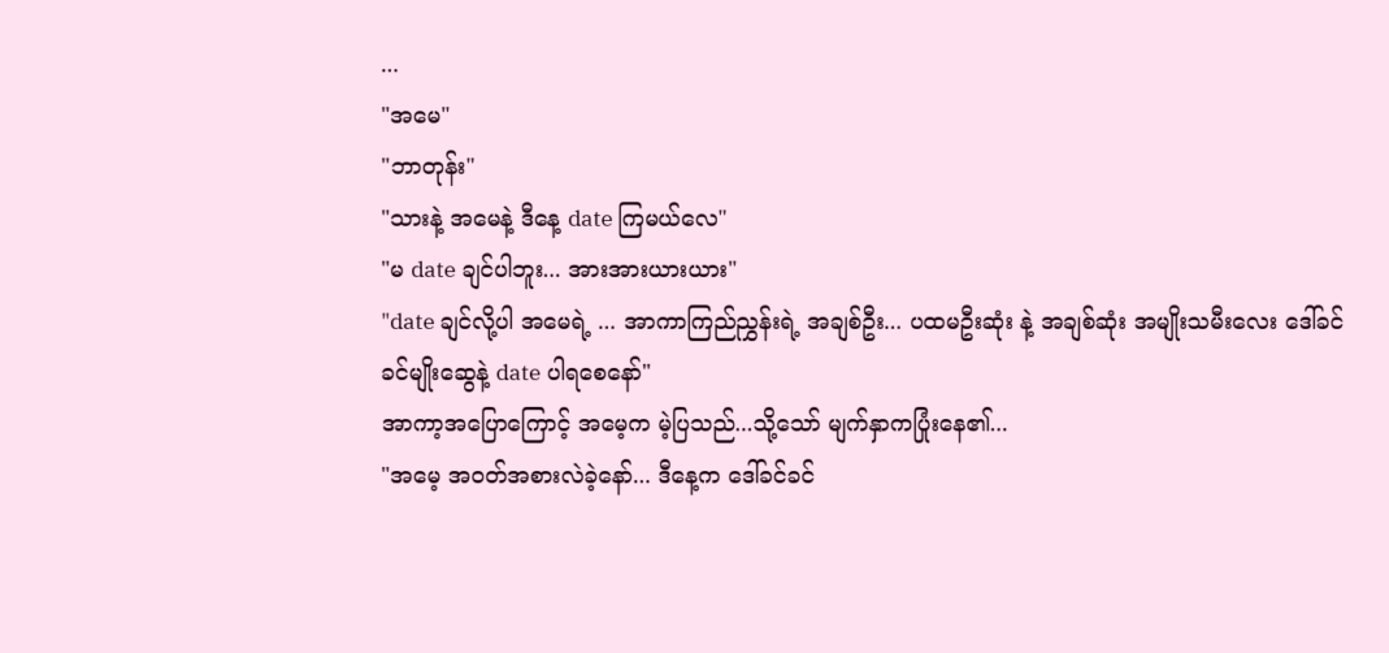...
"အမေ"
"ဘာတုန်း"
"သားနဲ့ အမေနဲ့ ဒီနေ့ date ကြမယ်လေ"
"မ date ချင်ပါဘူး... အားအားယားယား"
"date ချင်လို့ပါ အမေရဲ့ ... အာကာကြည်ညွှန်းရဲ့ အချစ်ဦး... ပထမဦးဆုံး နဲ့ အချစ်ဆုံး အမျိုးသမီးလေး ဒေါ်ခင်ခင်မျိုးဆွေနဲ့ date ပါရစေနော်"
အာကာ့အပြောကြောင့် အမေ့က မဲ့ပြသည်...သို့သော် မျက်နှာကပြုံးနေ၏...
"အမေ့ အဝတ်အစားလဲခဲ့နော်... ဒီနေ့က ဒေါ်ခင်ခင်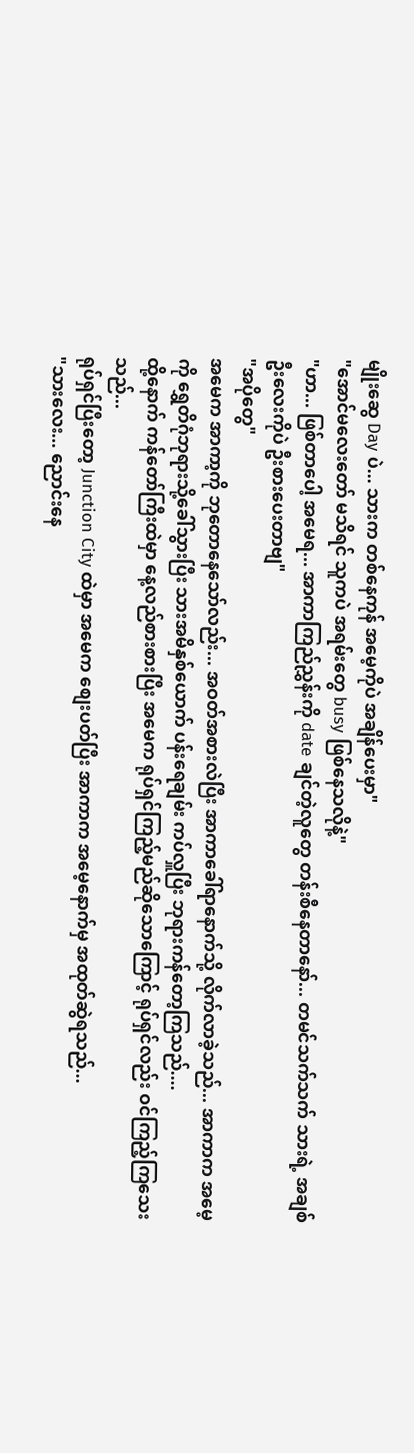မျိုးဆွေ Day ပဲ... သားက တစ်နေကုန် အမေ့ကိုပဲ အချိန်ပေးမှာ"
"အောင်မလေးတော် မသိရင် သူကပဲ အရမ်းတွေ busy ဖြစ်နေသလိုနဲ့"
"ဟာ... ဖြစ်တာပေါ့ အမေရ... အာကာကြည်ညွှန်းကို date ချင်တဲ့လူတွေ တန်းစီနေတာနော်... တမင်သက်သက် သားရဲ့ အချစ်ဦးလေးကိုပဲ ဦးစားပေးတာဗျ"
"အပိုတွေ"
အမေက အာကာ့ကို ဘုတောနေသော်လည်း... အဝတ်အစားလဲပြီး အာကာခေါ်ရာနောက်သို့ လိုက်လာခဲ့သည်... အာကာက အမေ့ကို ရွှေတိဂုံဘုရားသို့ခေါ်သွားပြီး သားအမိနှစ်ယောက် ပန်းရေချမ်း ကပ်လှူပြီး ဘုရားကန်တော့ကြသည်....
ထို့နောက် ကန်တော်ကြီးထဲမှာ နေ့လည်စားစားပြီး အမေက ရုပ်ရှင်ကြည့်မည်ဆိုသောကြောင့် ရုပ်ရှင်လည်း ဝင်ကြည့်ကြသေးသည်...
ရုပ်ရှင်ပြီးတော့ Junction City ထဲမှာ အမေက စျေးပတ်ပြီး အာကာက အမေ့နောက်မှ အထုတ်ဆွဲရသည်...
"သားလေး... ညောင်းနေ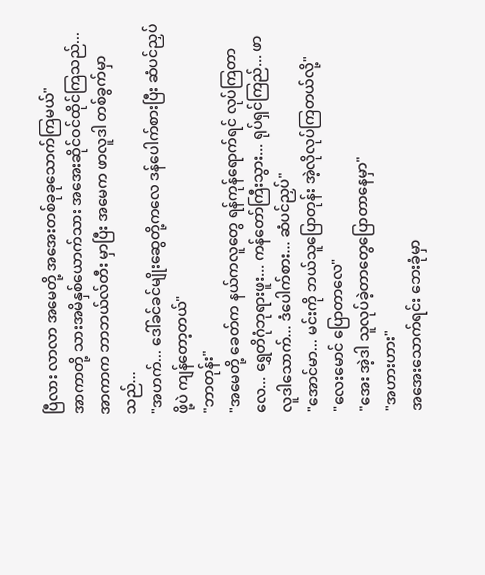ပြီလား လာလာ အမေတို့ အအေးတစ်ခုခုသောက်ကြမယ်"
အာကာတို့ သားအမိနှစ်ယောက်သား အအေးဆိုင်ဝင်ထိုင်ကြသည်... အာကာက ဘာဘယ်လ်တီး မှာပြီး အမေက ဖာလူဒါ တစ်ခွက်မှာသည်...
"အဟက်... ဒေါ်ခင်ခင်မျိုးဆွေတို့ကလေ ဒန်ပေါက်စားပြီး ဆံပင်ညှပ်ဖို့ပဲ ကျန်တော့တယ်"
"ဘာတုန်း"
"အမေတို့ ခေတ်က နယ်ကလူတွေ ရန်ကုန်ရောက်ရင် လုပ်ကြတာလေ... ရွှေတိဂုံဘုရားဖူး... ကန်တော်ကြီးသွား... ရုပ်ရှင်ကြည်... ဖာလူဒါသောက်... ဒံပေါက်စား... ဆံပင်ညှပ်"
"အောင်မာ... မင်းကို ဘယ်သူပြောတုန်း အဲ့လိုလုပ်ကြတယ်လို့"
"လေးမောင် ပြောတာလေ"
"အေး အဲ့ဒါ သူလုပ်ခဲ့တာတွေပြောတာနေမှာ"
"အဟားဟား"
အအေးသောက်ရင်း ဘေးခုံမှာ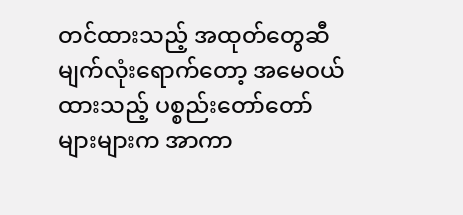တင်ထားသည့် အထုတ်တွေဆီမျက်လုံးရောက်တော့ အမေဝယ်ထားသည့် ပစ္စည်းတော်တော်များများက အာကာ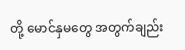တို့ မောင်နှမတွေ အတွက်ချည်း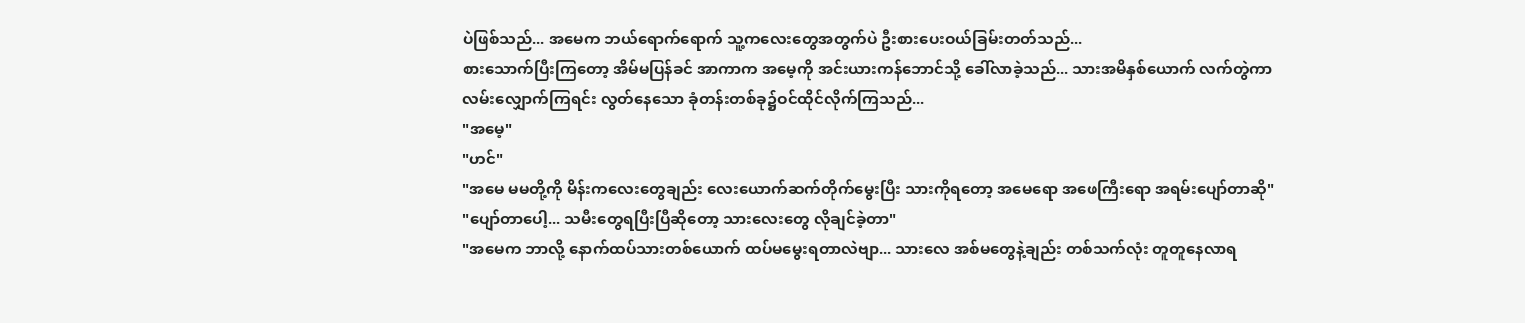ပဲဖြစ်သည်... အမေက ဘယ်ရောက်ရောက် သူ့ကလေးတွေအတွက်ပဲ ဦးစားပေးဝယ်ခြမ်းတတ်သည်...
စားသောက်ပြီးကြတော့ အိမ်မပြန်ခင် အာကာက အမေ့ကို အင်းယားကန်ဘောင်သို့ ခေါ်လာခဲ့သည်... သားအမိနှစ်ယောက် လက်တွဲကာ လမ်းလျှောက်ကြရင်း လွတ်နေသော ခုံတန်းတစ်ခု၌ဝင်ထိုင်လိုက်ကြသည်...
"အမေ့"
"ဟင်"
"အမေ မမတို့ကို မိန်းကလေးတွေချည်း လေးယောက်ဆက်တိုက်မွေးပြီး သားကိုရတော့ အမေရော အဖေကြီးရော အရမ်းပျော်တာဆို"
"ပျော်တာပေါ့... သမီးတွေရပြီးပြီဆိုတော့ သားလေးတွေ လိုချင်ခဲ့တာ"
"အမေက ဘာလို့ နောက်ထပ်သားတစ်ယောက် ထပ်မမွေးရတာလဲဗျာ... သားလေ အစ်မတွေနဲ့ချည်း တစ်သက်လုံး တူတူနေလာရ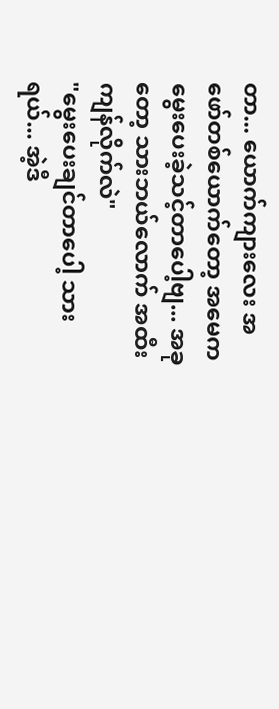တာ... ယောက်ကျားလေး အဖော်တစ်ယောက်တော့ အမေက မွေးပေးခဲ့သင့်တာပေါ့ဗျ... အခုတော့ သားဘယ်လောက် အထီးကျန်လိုက်လဲ"
"မွေးပေးချင်တာပေါ့ သားရယ်... အဲ့ဒီ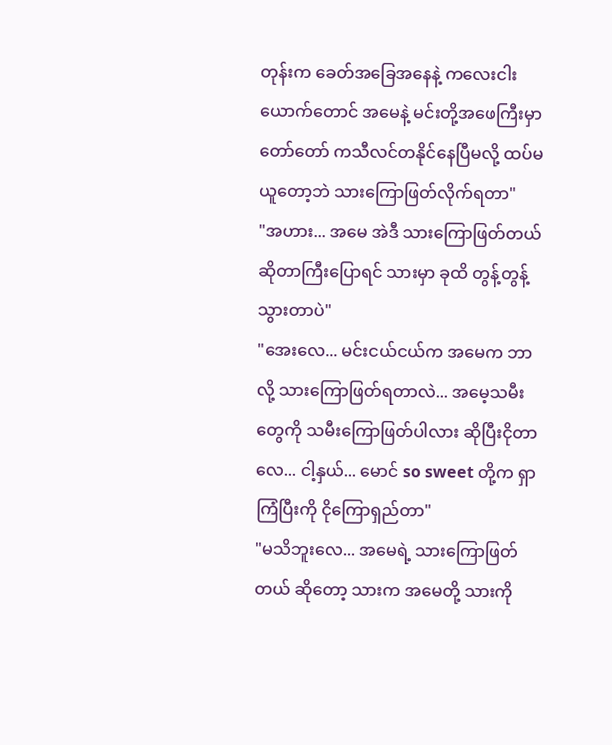တုန်းက ခေတ်အခြေအနေနဲ့ ကလေးငါးယောက်တောင် အမေနဲ့ မင်းတို့အဖေကြီးမှာ တော်တော် ကသီလင်တနိုင်နေပြီမလို့ ထပ်မယူတော့ဘဲ သားကြောဖြတ်လိုက်ရတာ"
"အဟား... အမေ အဲဒီ သားကြောဖြတ်တယ် ဆိုတာကြီးပြောရင် သားမှာ ခုထိ တွန့်တွန့် သွားတာပဲ"
"အေးလေ... မင်းငယ်ငယ်က အမေက ဘာလို့ သားကြောဖြတ်ရတာလဲ... အမေ့သမီးတွေကို သမီးကြောဖြတ်ပါလား ဆိုပြီးငိုတာလေ... ငါ့နှယ်... မောင် so sweet တို့က ရှာကြံပြီးကို ငိုကြောရှည်တာ"
"မသိဘူးလေ... အမေရဲ့ သားကြောဖြတ်တယ် ဆိုတော့ သားက အမေတို့ သားကို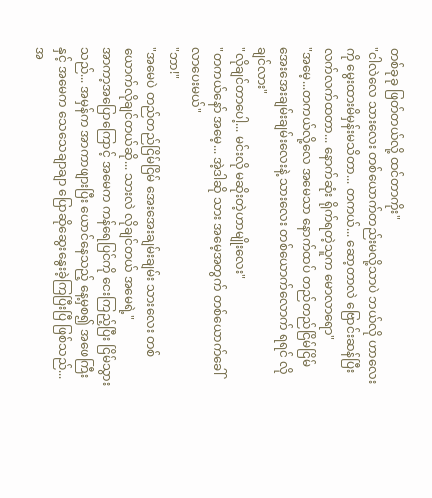တစ်ခုခု ဖြတ်တယ်လို့ ထင်တာကိုး"
"ငါလဲလေ သားလေး တစ်ယောက်တည်းမလို့သာပဲ ဘယ်လို ဟာလေးကို မွေးထားမိမှန်းမသိတာ... တကယ်... ဆော့တာလဲ ဗြောင်းဆန်ပြီး လက်လက်ထတာ... နောက်ဆုံး ရိုက်ရတဲ့သူက မောလာရော"
"အမေ့...တကယ်လို့လေ အမေသာ နောက်ထပ် တည်တည်ငြိမ်ငြိမ် အေးအေးချမ်းချမ်းလေးနဲ့ သားလေး တစ်ယောက်လောက် ရရင် လိုချင်လား"
"လိုချင်တာပေါ့... မင်းလို မဆိုးတဲ့ဟာမျိုးလေး"
"တကယ်နော် အမေ့... အဲ့ဒါဆို သား အမေ့အတွက် တစ်ယောက်ခေါ်လာပေးမယ်"
"ဘာ!"
"အမေပဲ တည်တည်ငြိမ်ငြိမ် အေးအေးချမ်းချမ်း သားလေး တစ်ယောက်လိုချင်တယ်ဆို... သားလဲ လိုချင်တယ် အမေရဲ့"
အာကာ့အပြောကြောင့် အမေက ကန်ရေပြင်ကို ငေးကြည့်ပြီး ငြိမ်သွားသည်... အမှန်က အာကာဖျားပြီး ယောင်နေသည့် နေ့မှစ၍ အဖေကြီးနှင့် အမေက သေသေချာချာ ပြောဆိုဆွေးနွေးခဲ့ကြပြီးပြီ ဖြစ်သည်...
အ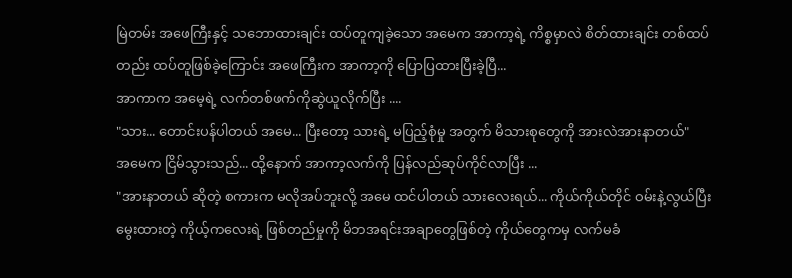မြဲတမ်း အဖေကြီးနှင့် သဘောထားချင်း ထပ်တူကျခဲ့သော အမေက အာကာ့ရဲ့ ကိစ္စမှာလဲ စိတ်ထားချင်း တစ်ထပ်တည်း ထပ်တူဖြစ်ခဲ့ကြောင်း အဖေကြီးက အာကာ့ကို ပြောပြထားပြီးခဲ့ပြီ...
အာကာက အမေ့ရဲ့ လက်တစ်ဖက်ကိုဆွဲယူလိုက်ပြီး ....
"သား... တောင်းပန်ပါတယ် အမေ... ပြီးတော့ သားရဲ့ မပြည့်စုံမှု အတွက် မိသားစုတွေကို အားလဲအားနာတယ်"
အမေက ငြိမ်သွားသည်... ထို့နောက် အာကာ့လက်ကို ပြန်လည်ဆုပ်ကိုင်လာပြီး ...
"အားနာတယ် ဆိုတဲ့ စကားက မလိုအပ်ဘူးလို့ အမေ ထင်ပါတယ် သားလေးရယ်... ကိုယ်ကိုယ်တိုင် ဝမ်းနဲ့လွယ်ပြီး မွေးထားတဲ့ ကိုယ့်ကလေးရဲ့ ဖြစ်တည်မှုကို မိဘအရင်းအချာတွေဖြစ်တဲ့ ကိုယ်တွေကမှ လက်မခံ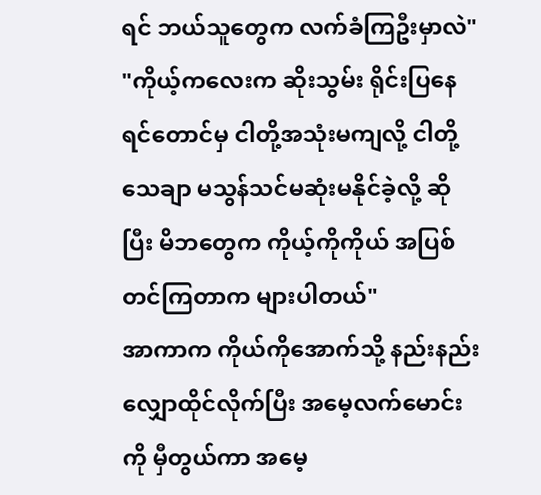ရင် ဘယ်သူတွေက လက်ခံကြဦးမှာလဲ"
"ကိုယ့်ကလေးက ဆိုးသွမ်း ရိုင်းပြနေရင်တောင်မှ ငါတို့အသုံးမကျလို့ ငါတို့သေချာ မသွန်သင်မဆုံးမနိုင်ခဲ့လို့ ဆိုပြီး မိဘတွေက ကိုယ့်ကိုကိုယ် အပြစ်တင်ကြတာက များပါတယ်"
အာကာက ကိုယ်ကိုအောက်သို့ နည်းနည်းလျှောထိုင်လိုက်ပြီး အမေ့လက်မောင်းကို မှီတွယ်ကာ အမေ့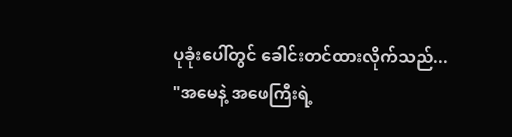ပုခုံးပေါ်တွင် ခေါင်းတင်ထားလိုက်သည်...
"အမေနဲ့ အဖေကြီးရဲ့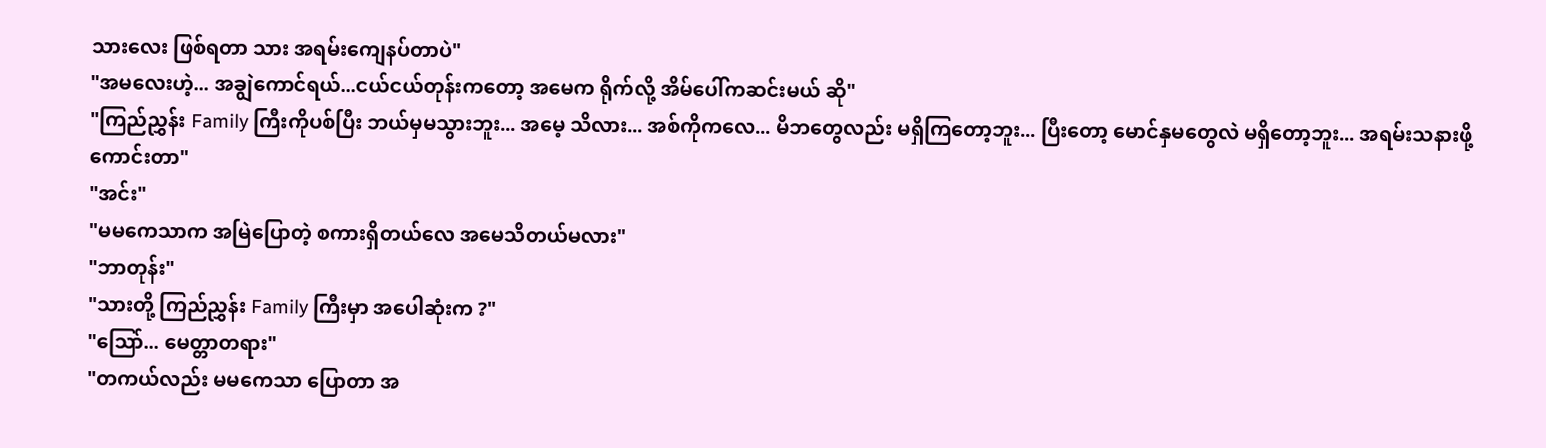သားလေး ဖြစ်ရတာ သား အရမ်းကျေနပ်တာပဲ"
"အမလေးဟဲ့... အချွဲကောင်ရယ်...ငယ်ငယ်တုန်းကတော့ အမေက ရိုက်လို့ အိမ်ပေါ်ကဆင်းမယ် ဆို"
"ကြည်ညွှန်း Family ကြီးကိုပစ်ပြီး ဘယ်မှမသွားဘူး... အမေ့ သိလား... အစ်ကိုကလေ... မိဘတွေလည်း မရှိကြတော့ဘူး... ပြီးတော့ မောင်နှမတွေလဲ မရှိတော့ဘူး... အရမ်းသနားဖို့ကောင်းတာ"
"အင်း"
"မမကေသာက အမြဲပြောတဲ့ စကားရှိတယ်လေ အမေသိတယ်မလား"
"ဘာတုန်း"
"သားတို့ ကြည်ညွှန်း Family ကြီးမှာ အပေါဆုံးက ?"
"သြော်... မေတ္တာတရား"
"တကယ်လည်း မမကေသာ ပြောတာ အ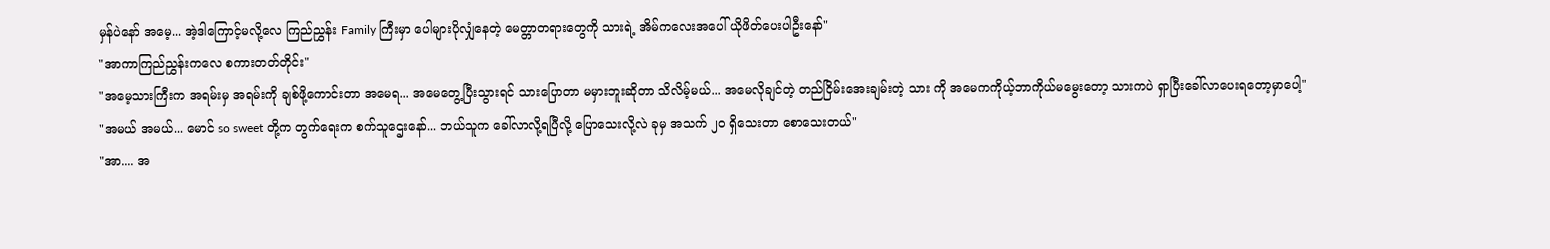မှန်ပဲနော် အမေ့... အဲ့ဒါကြောင့်မလို့လေ ကြည်ညွှန်း Family ကြီးမှာ ပေါများပိုလျှံနေတဲ့ မေတ္တာတရားတွေကို သားရဲ့ အိမ်ကလေးအပေါ် ယိုဖိတ်ပေးပါဦးနော်"
"အာကာကြည်ညွှန်းကလေ စကားတတ်တိုင်း"
"အမေ့သားကြီးက အရမ်းမှ အရမ်းကို ချစ်ဖို့ကောင်းတာ အမေရ... အမေတွေ့ပြီးသွားရင် သားပြောတာ မမှားဘူးဆိုတာ သိလိမ့်မယ်... အမေလိုချင်တဲ့ တည်ငြိမ်းအေးချမ်းတဲ့ သား ကို အမေကကိုယ့်ဘာကိုယ်မမွေးတော့ သားကပဲ ရှာပြီးခေါ်လာပေးရတော့မှာပေါ့"
"အမယ် အမယ်... မောင် so sweet တို့က တွက်ရေးက စက်သူဌေးနော်... ဘယ်သူက ခေါ်လာလို့ရပြီလို့ ပြောသေးလို့လဲ ခုမှ အသက် ၂၀ ရှိသေးတာ စောသေးတယ်"
"အာ.... အ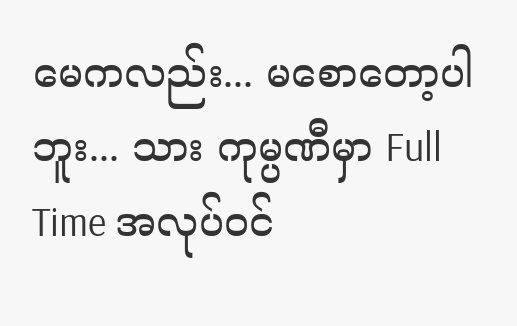မေကလည်း... မစောတော့ပါဘူး... သား ကုမ္ပဏီမှာ Full Time အလုပ်ဝင်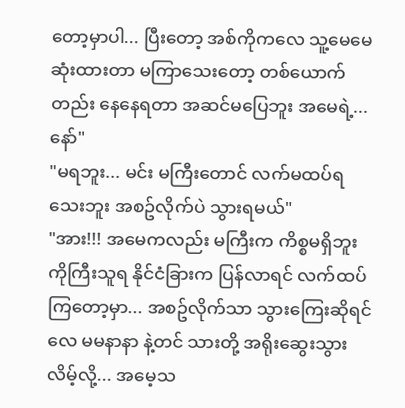တော့မှာပါ... ပြီးတော့ အစ်ကိုကလေ သူ့မေမေဆုံးထားတာ မကြာသေးတော့ တစ်ယောက်တည်း နေနေရတာ အဆင်မပြေဘူး အမေရဲ့... နော်"
"မရဘူး... မင်း မကြီးတောင် လက်မထပ်ရသေးဘူး အစဥ်လိုက်ပဲ သွားရမယ်"
"အား!!! အမေကလည်း မကြီးက ကိစ္စမရှိဘူး ကိုကြီးသူရ နိုင်ငံခြားက ပြန်လာရင် လက်ထပ်ကြတော့မှာ... အစဥ်လိုက်သာ သွားကြေးဆိုရင်လေ မမနာနာ နဲ့တင် သားတို့ အရိုးဆွေးသွားလိမ့်လို့... အမေ့သ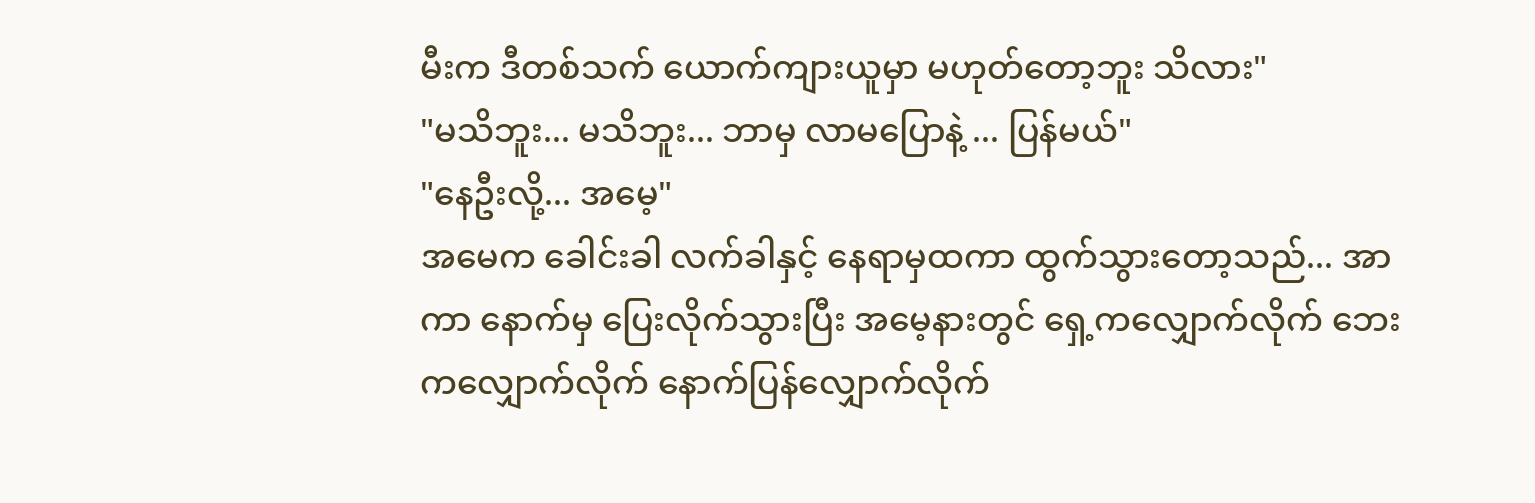မီးက ဒီတစ်သက် ယောက်ကျားယူမှာ မဟုတ်တော့ဘူး သိလား"
"မသိဘူး... မသိဘူး... ဘာမှ လာမပြောနဲ့ ... ပြန်မယ်"
"နေဦးလို့... အမေ့"
အမေက ခေါင်းခါ လက်ခါနှင့် နေရာမှထကာ ထွက်သွားတော့သည်... အာကာ နောက်မှ ပြေးလိုက်သွားပြီး အမေ့နားတွင် ရှေ့ကလျှောက်လိုက် ဘေးကလျှောက်လိုက် နောက်ပြန်လျှောက်လိုက်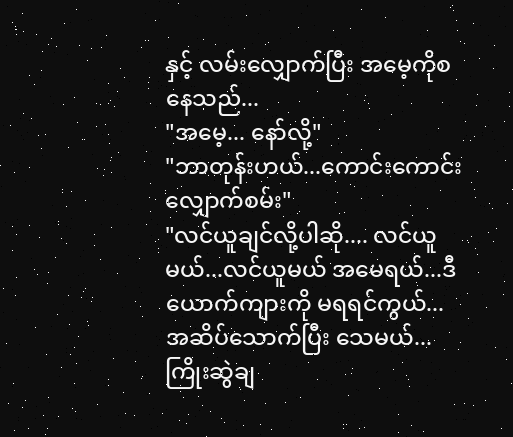နှင့် လမ်းလျှောက်ပြီး အမေ့ကိုစနေသည်...
"အမေ့... နော်လို့"
"ဘာတုန်းဟယ်...ကောင်းကောင်းလျှောက်စမ်း"
"လင်ယူချင်လို့ပါဆို.... လင်ယူမယ်...လင်ယူမယ် အမေရယ်...ဒီယောက်ကျားကို မရရင်ကွယ်... အဆိပ်သောက်ပြီး သေမယ်... ကြိုးဆွဲချ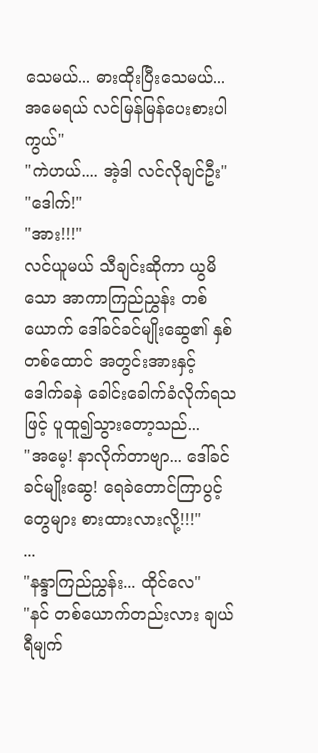သေမယ်... ဓားထိုးပြီးသေမယ်... အမေရယ် လင်မြန်မြန်ပေးစားပါကွယ်"
"ကဲဟယ်.... အဲ့ဒါ လင်လိုချင်ဦး"
"ဒေါက်!"
"အား!!!"
လင်ယူမယ် သီချင်းဆိုကာ ယွမိသော အာကာကြည်ညွှန်း တစ်ယောက် ဒေါ်ခင်ခင်မျိုးဆွေ၏ နှစ်တစ်ထောင် အတွင်းအားနှင့် ဒေါက်ခနဲ ခေါင်းခေါက်ခံလိုက်ရသဖြင့် ပူထူ၍သွားတော့သည်...
"အမေ့! နာလိုက်တာဗျာ... ဒေါ်ခင်ခင်မျိုးဆွေ! ရေခဲတောင်ကြာပွင့်တွေများ စားထားလားလို့!!!"
...
"နန္ဒာကြည်ညွှန်း... ထိုင်လေ"
"နင် တစ်ယောက်တည်းလား ချယ်ရီမျက်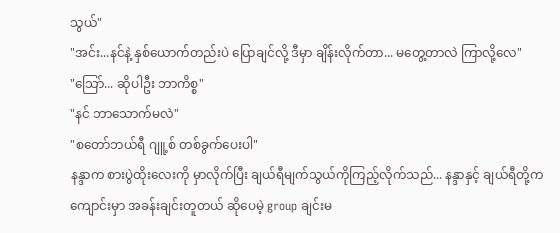သွယ်"
"အင်း...နင်နဲ့ နှစ်ယောက်တည်းပဲ ပြောချင်လို့ ဒီမှာ ချိန်းလိုက်တာ... မတွေ့တာလဲ ကြာလို့လေ"
"သြော်... ဆိုပါဦး ဘာကိစ္စ"
"နင် ဘာသောက်မလဲ"
"စတော်ဘယ်ရီ ဂျူ့စ် တစ်ခွက်ပေးပါ"
နန္ဒာက စားပွဲထိုးလေးကို မှာလိုက်ပြီး ချယ်ရီမျက်သွယ်ကိုကြည့်လိုက်သည်... နန္ဒာနှင့် ချယ်ရီတို့က ကျောင်းမှာ အခန်းချင်းတူတယ် ဆိုပေမဲ့ group ချင်းမ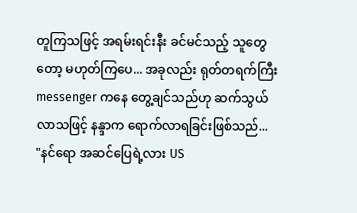တူကြသဖြင့် အရမ်းရင်းနီး ခင်မင်သည့် သူတွေတော့ မဟုတ်ကြပေ... အခုလည်း ရုတ်တရက်ကြီး messenger ကနေ တွေ့ချင်သည်ဟု ဆက်သွယ်လာသဖြင့် နန္ဒာက ရောက်လာရခြင်းဖြစ်သည်...
"နင်ရော အဆင်ပြေရဲ့လား US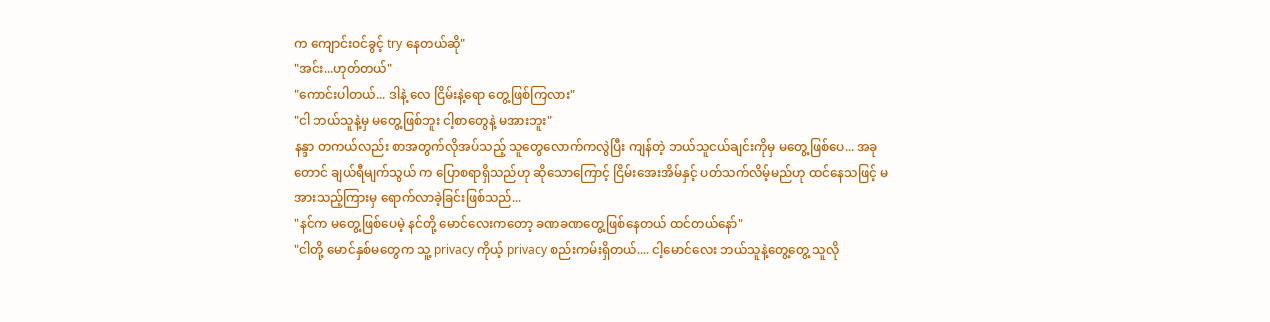က ကျောင်းဝင်ခွင့် try နေတယ်ဆို"
"အင်း...ဟုတ်တယ်"
"ကောင်းပါတယ်... ဒါနဲ့ လေ ငြိမ်းနဲ့ရော တွေ့ဖြစ်ကြလား"
"ငါ ဘယ်သူနဲ့မှ မတွေ့ဖြစ်ဘူး ငါ့စာတွေနဲ့ မအားဘူး"
နန္ဒာ တကယ်လည်း စာအတွက်လိုအပ်သည့် သူတွေလောက်ကလွဲပြီး ကျန်တဲ့ ဘယ်သူငယ်ချင်းကိုမှ မတွေ့ဖြစ်ပေ... အခုတောင် ချယ်ရီမျက်သွယ် က ပြောစရာရှိသည်ဟု ဆိုသောကြောင့် ငြိမ်းအေးအိမ်နှင့် ပတ်သက်လိမ့်မည်ဟု ထင်နေသဖြင့် မအားသည့်ကြားမှ ရောက်လာခဲ့ခြင်းဖြစ်သည်...
"နင်က မတွေ့ဖြစ်ပေမဲ့ နင်တို့ မောင်လေးကတော့ ခဏခဏတွေ့ဖြစ်နေတယ် ထင်တယ်နော်"
"ငါတို့ မောင်နှစ်မတွေက သူ့ privacy ကိုယ့် privacy စည်းကမ်းရှိတယ်.... ငါ့မောင်လေး ဘယ်သူနဲ့တွေ့တွေ့ သူလို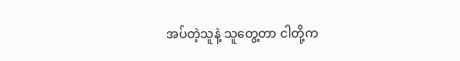အပ်တဲ့သူနဲ့ သူတွေ့တာ ငါတို့က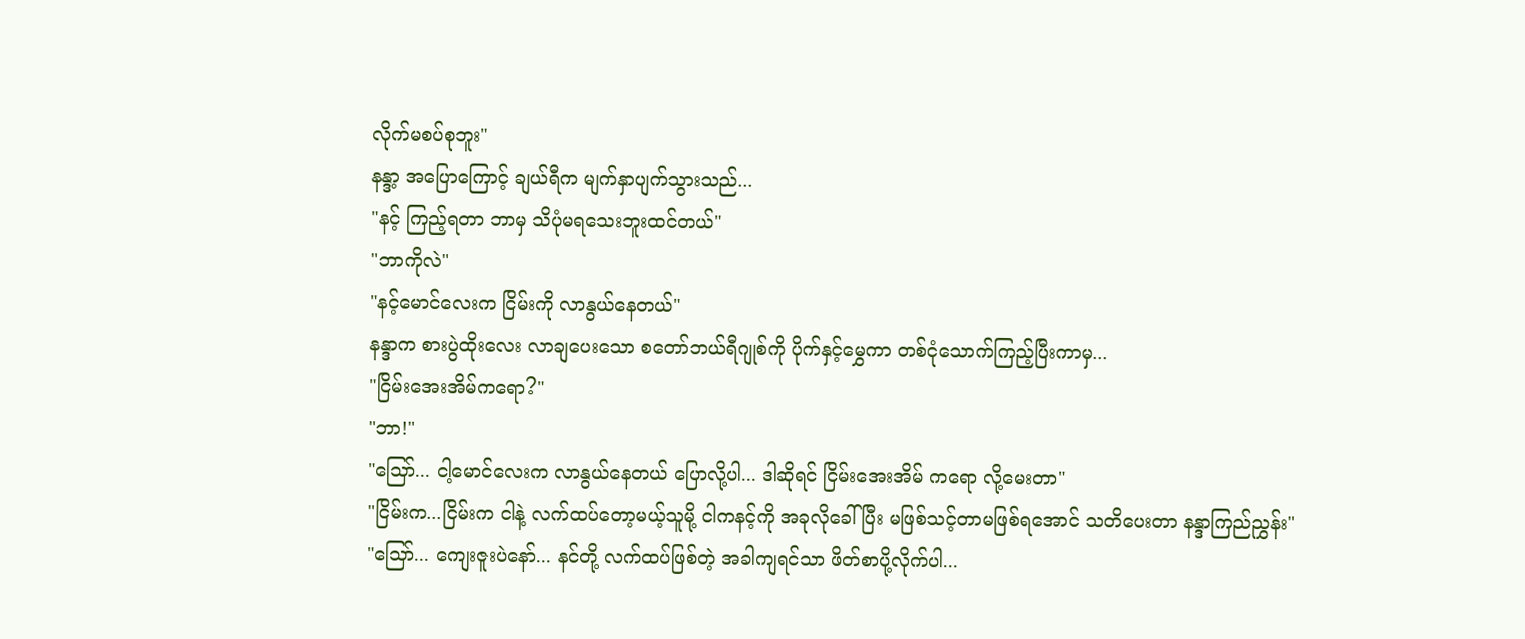လိုက်မစပ်စုဘူး"
နန္ဒာ့ အပြောကြောင့် ချယ်ရီက မျက်နှာပျက်သွားသည်...
"နင့် ကြည့်ရတာ ဘာမှ သိပုံမရသေးဘူးထင်တယ်"
"ဘာကိုလဲ"
"နင့်မောင်လေးက ငြိမ်းကို လာနွယ်နေတယ်"
နန္ဒာက စားပွဲထိုးလေး လာချပေးသော စတော်ဘယ်ရီဂျုစ်ကို ပိုက်နှင့်မွှေကာ တစ်ငုံသောက်ကြည့်ပြီးကာမှ...
"ငြိမ်းအေးအိမ်ကရော?"
"ဘာ!"
"သြော်... ငါ့မောင်လေးက လာနွယ်နေတယ် ပြောလို့ပါ... ဒါဆိုရင် ငြိမ်းအေးအိမ် ကရော လို့မေးတာ"
"ငြိမ်းက...ငြိမ်းက ငါနဲ့ လက်ထပ်တော့မယ့်သူမို့ ငါကနင့်ကို အခုလိုခေါ်ပြီး မဖြစ်သင့်တာမဖြစ်ရအောင် သတိပေးတာ နန္ဒာကြည်ညွှန်း"
"သြော်... ကျေးဇူးပဲနော်... နင်တို့ လက်ထပ်ဖြစ်တဲ့ အခါကျရင်သာ ဖိတ်စာပို့လိုက်ပါ...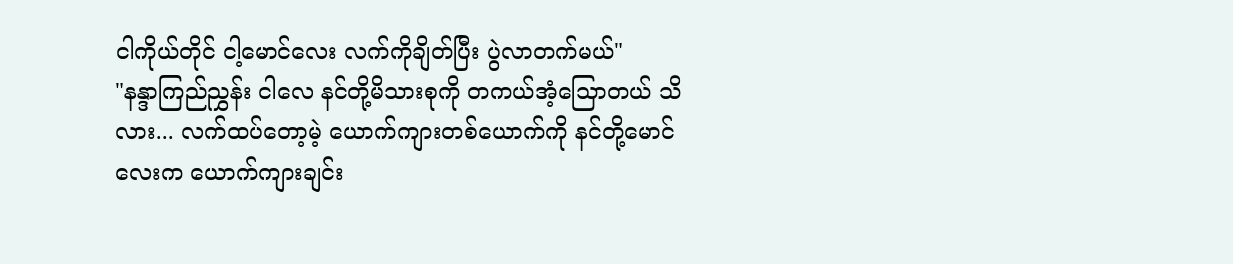ငါကိုယ်တိုင် ငါ့မောင်လေး လက်ကိုချိတ်ပြီး ပွဲလာတက်မယ်"
"နန္ဒာကြည်ညွှန်း ငါလေ နင်တို့မိသားစုကို တကယ်အံ့သြောတယ် သိလား... လက်ထပ်တော့မဲ့ ယောက်ကျားတစ်ယောက်ကို နင်တို့မောင်လေးက ယောက်ကျားချင်း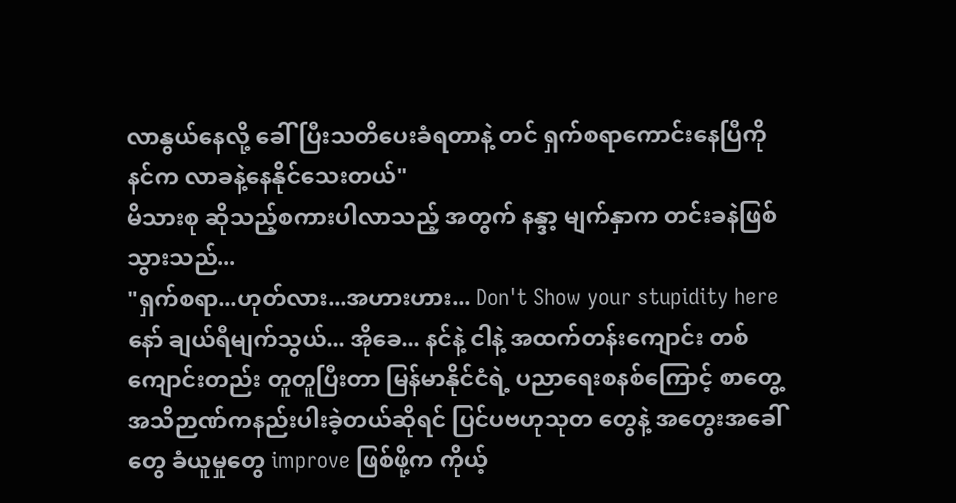လာနွယ်နေလို့ ခေါ်ပြီးသတိပေးခံရတာနဲ့ တင် ရှက်စရာကောင်းနေပြီကို နင်က လာခနဲ့နေနိုင်သေးတယ်"
မိသားစု ဆိုသည့်စကားပါလာသည့် အတွက် နန္ဒာ့ မျက်နှာက တင်းခနဲဖြစ်သွားသည်...
"ရှက်စရာ...ဟုတ်လား...အဟားဟား... Don't Show your stupidity here နော် ချယ်ရီမျက်သွယ်... အိုခေ... နင်နဲ့ ငါနဲ့ အထက်တန်းကျောင်း တစ်ကျောင်းတည်း တူတူပြီးတာ မြန်မာနိုင်ငံရဲ့ ပညာရေးစနစ်ကြောင့် စာတွေ့အသိဉာဏ်ကနည်းပါးခဲ့တယ်ဆိုရင် ပြင်ပဗဟုသုတ တွေနဲ့ အတွေးအခေါ်တွေ ခံယူမှုတွေ improve ဖြစ်ဖို့က ကိုယ့်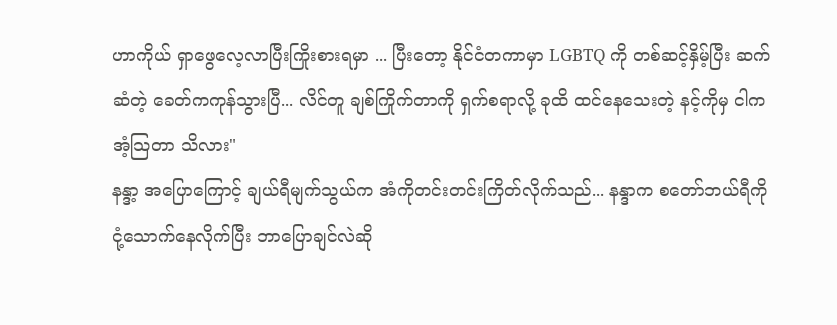ဟာကိုယ် ရှာဖွေလေ့လာပြီးကြိုးစားရမှာ ... ပြီးတော့ နိုင်ငံတကာမှာ LGBTQ ကို တစ်ဆင့်နှိမ့်ပြီး ဆက်ဆံတဲ့ ခေတ်ကကုန်သွားပြီ... လိင်တူ ချစ်ကြိုက်တာကို ရှက်စရာလို့ ခုထိ ထင်နေသေးတဲ့ နင့်ကိုမှ ငါကအံ့သြတာ သိလား"
နန္ဒာ့ အပြောကြောင့် ချယ်ရီမျက်သွယ်က အံကိုတင်းတင်းကြိတ်လိုက်သည်... နန္ဒာက စတော်ဘယ်ရီကို ငုံ့သောက်နေလိုက်ပြီး ဘာပြောချင်လဲဆို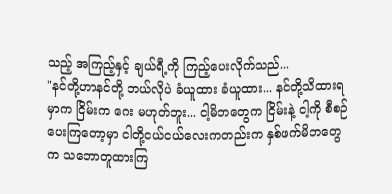သည့် အကြည့်နှင့် ချယ်ရီ့ကို ကြည့်ပေးလိုက်သည်...
"နင်တို့ဟာနင်တို့ ဘယ်လိုပဲ ခံယူထား ခံယူထား... နင်တို့သိထားရမှာက ငြိမ်းက ဂေး မဟုတ်ဘူး... ငါ့မိဘတွေက ငြိမ်းနဲ့ ငါ့ကို စီစဉ်ပေးကြတော့မှာ ငါတို့ငယ်ငယ်လေးကတည်းက နှစ်ဖက်မိဘတွေက သဘောတူထားကြ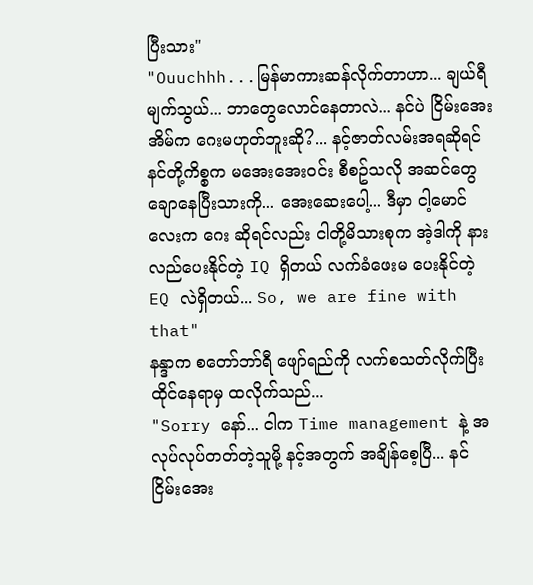ပြီးသား"
"Ouuchhh...မြန်မာကားဆန်လိုက်တာဟာ... ချယ်ရီမျက်သွယ်... ဘာတွေလောင်နေတာလဲ... နင်ပဲ ငြိမ်းအေးအိမ်က ဂေးမဟုတ်ဘူးဆို?... နင့်ဇာတ်လမ်းအရဆိုရင် နင်တို့ကိစ္စက မအေးအေးဝင်း စီစဥ်သလို အဆင်တွေချောနေပြီးသားကို... အေးဆေးပေါ့... ဒီမှာ ငါ့မောင်လေးက ဂေး ဆိုရင်လည်း ငါတို့မိသားစုက အဲ့ဒါကို နားလည်ပေးနိုင်တဲ့ IQ ရှိတယ် လက်ခံဖေးမ ပေးနိုင်တဲ့ EQ လဲရှိတယ်... So, we are fine with that"
နန္ဒာက စတော်ဘာ်ရီ ဖျော်ရည်ကို လက်စသတ်လိုက်ပြီး ထိုင်နေရာမှ ထလိုက်သည်...
"Sorry နော်... ငါက Time management နဲ့ အလုပ်လုပ်တတ်တဲ့သူမို့ နင့်အတွက် အချိန်စေ့ပြီ... နင် ငြိမ်းအေး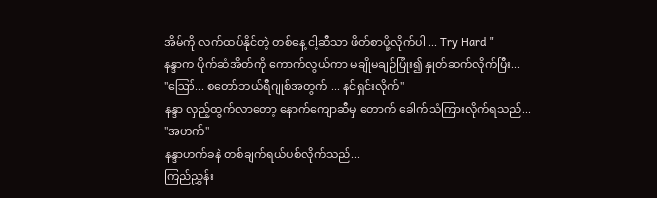အိမ်ကို လက်ထပ်နိုင်တဲ့ တစ်နေ့ ငါ့ဆီသာ ဖိတ်စာပို့လိုက်ပါ ... Try Hard "
နန္ဒာက ပိုက်ဆံအိတ်ကို ကောက်လွယ်ကာ မချိုမချဉ်ပြုံး၍ နှုတ်ဆက်လိုက်ပြီး...
"ဪ... စတော်ဘယ်ရီဂျုစ်အတွက် ... နင်ရှင်းလိုက်"
နန္ဒာ လှည့်ထွက်လာတော့ နောက်ကျောဆီမှ တောက် ခေါက်သံကြားလိုက်ရသည်...
"အဟက်"
နန္ဒာဟက်ခနဲ တစ်ချက်ရယ်ပစ်လိုက်သည်...
ကြည်ညွှန်း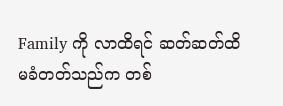Family ကို လာထိရင် ဆတ်ဆတ်ထိမခံတတ်သည်က တစ်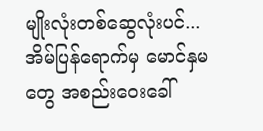မျိုးလုံးတစ်ဆွေလုံးပင်...
အိမ်ပြန်ရောက်မှ မောင်နှမတွေ အစည်းဝေးခေါ်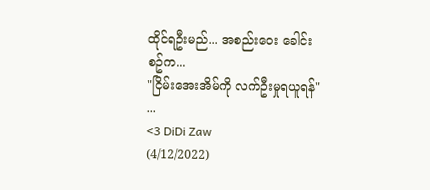ထိုင်ရဦးမည်... အစည်းဝေး ခေါင်းစဥ်က...
"ငြိမ်းအေးအိမ်ကို လက်ဦးမှုရယူရန်"
...
<3 DiDi Zaw
(4/12/2022)